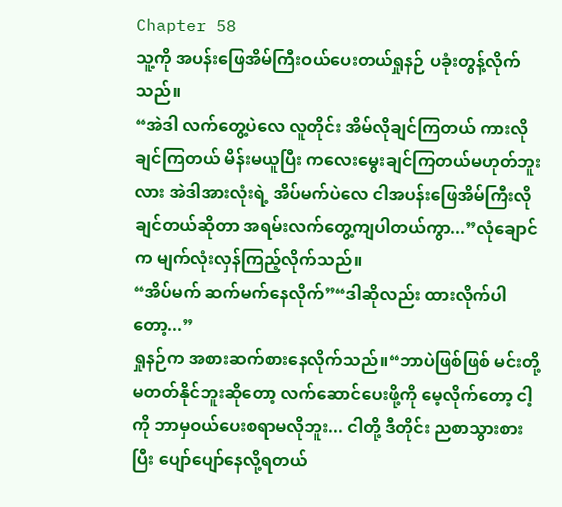Chapter 58
သူ့ကို အပန်းဖြေအိမ်ကြီးဝယ်ပေးတယ်ရှုနဉ် ပခုံးတွန့်လိုက်သည်။
“အဲဒါ လက်တွေ့ပဲလေ လူတိုင်း အိမ်လိုချင်ကြတယ် ကားလိုချင်ကြတယ် မိန်းမယူပြီး ကလေးမွေးချင်ကြတယ်မဟုတ်ဘူးလား အဲဒါအားလုံးရဲ့ အိပ်မက်ပဲလေ ငါအပန်းဖြေအိမ်ကြီးလိုချင်တယ်ဆိုတာ အရမ်းလက်တွေ့ကျပါတယ်ကွာ...”လုံချောင်က မျက်လုံးလှန်ကြည့်လိုက်သည်။
“အိပ်မက် ဆက်မက်နေလိုက်”“ဒါဆိုလည်း ထားလိုက်ပါတော့...”
ရှုနဉ်က အစားဆက်စားနေလိုက်သည်။“ဘာပဲဖြစ်ဖြစ် မင်းတို့မတတ်နိုင်ဘူးဆိုတော့ လက်ဆောင်ပေးဖို့ကို မေ့လိုက်တော့ ငါ့ကို ဘာမှဝယ်ပေးစရာမလိုဘူး... ငါတို့ ဒီတိုင်း ညစာသွားစားပြီး ပျော်ပျော်နေလို့ရတယ်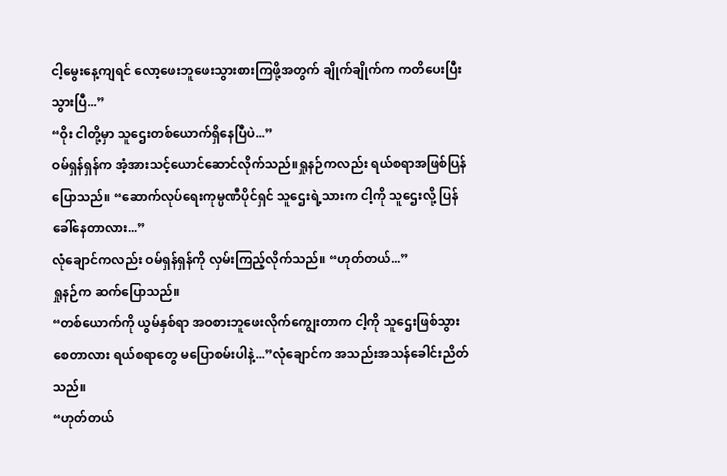ငါ့မွေးနေ့ကျရင် လော့ဖေးဘူဖေးသွားစားကြဖို့အတွက် ချိုက်ချိုက်က ကတိပေးပြီးသွားပြီ...”
“ဝိုး ငါတို့မှာ သူဌေးတစ်ယောက်ရှိနေပြီပဲ...”
ဝမ်ရှန်ရှန်က အံ့အားသင့်ယောင်ဆောင်လိုက်သည်။ရှုနဉ်ကလည်း ရယ်စရာအဖြစ်ပြန်ပြောသည်။ “ဆောက်လုပ်ရေးကုမ္ပဏီပိုင်ရှင် သူဌေးရဲ့သားက ငါ့ကို သူဌေးလို့ ပြန်ခေါ်နေတာလား...”
လုံချောင်ကလည်း ဝမ်ရှန်ရှန်ကို လှမ်းကြည့်လိုက်သည်။ “ဟုတ်တယ်...”
ရှုနဉ်က ဆက်ပြောသည်။
“တစ်ယောက်ကို ယွမ်နှစ်ရာ အဝစားဘူဖေးလိုက်ကျွေးတာက ငါ့ကို သူဌေးဖြစ်သွားစေတာလား ရယ်စရာတွေ မပြောစမ်းပါနဲ့...”လုံချောင်က အသည်းအသန်ခေါင်းညိတ်သည်။
“ဟုတ်တယ်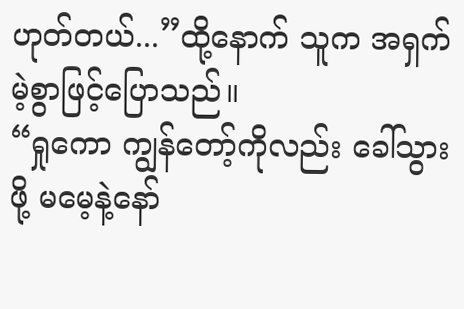ဟုတ်တယ်...”ထို့နောက် သူက အရှက်မဲ့စွာဖြင့်ပြောသည်။
“ရှုကော ကျွန်တော့်ကိုလည်း ခေါ်သွားဖို့ မမေ့နဲ့နော်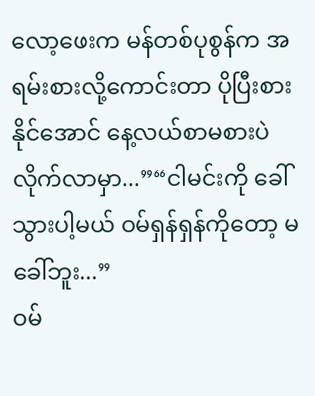လော့ဖေးက မန်တစ်ပုစွန်က အရမ်းစားလို့ကောင်းတာ ပိုပြီးစားနိုင်အောင် နေ့လယ်စာမစားပဲ လိုက်လာမှာ...”“ငါမင်းကို ခေါ်သွားပါ့မယ် ဝမ်ရှန်ရှန်ကိုတော့ မခေါ်ဘူး...”
ဝမ်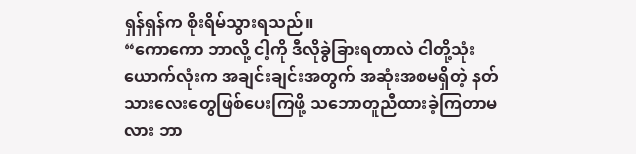ရှန်ရှန်က စိုးရိမ်သွားရသည်။
“ကောကော ဘာလို့ ငါ့ကို ဒီလိုခွဲခြားရတာလဲ ငါတို့သုံးယောက်လုံးက အချင်းချင်းအတွက် အဆုံးအစမရှိတဲ့ နတ်သားလေးတွေဖြစ်ပေးကြဖို့ သဘောတူညီထားခဲ့ကြတာမလား ဘာ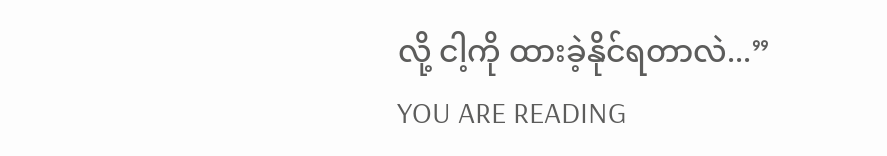လို့ ငါ့ကို ထားခဲ့နိုင်ရတာလဲ...”
YOU ARE READING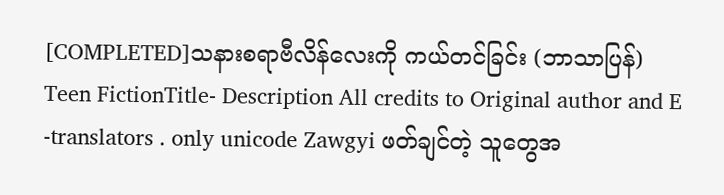[COMPLETED]သနားစရာဗီလိန်လေးကို ကယ်တင်ခြင်း (ဘာသာပြန်)
Teen FictionTitle- Description All credits to Original author and E -translators . only unicode Zawgyi ဖတ်ချင်တဲ့ သူတွေအ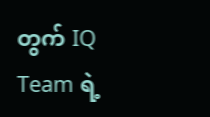တွက် IQ Team ရဲ့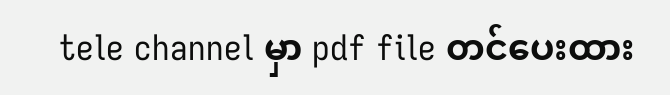tele channel မှာ pdf file တင်ပေးထား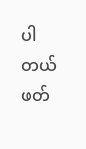ပါတယ် ဖတ်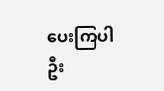ပေးကြပါဦး